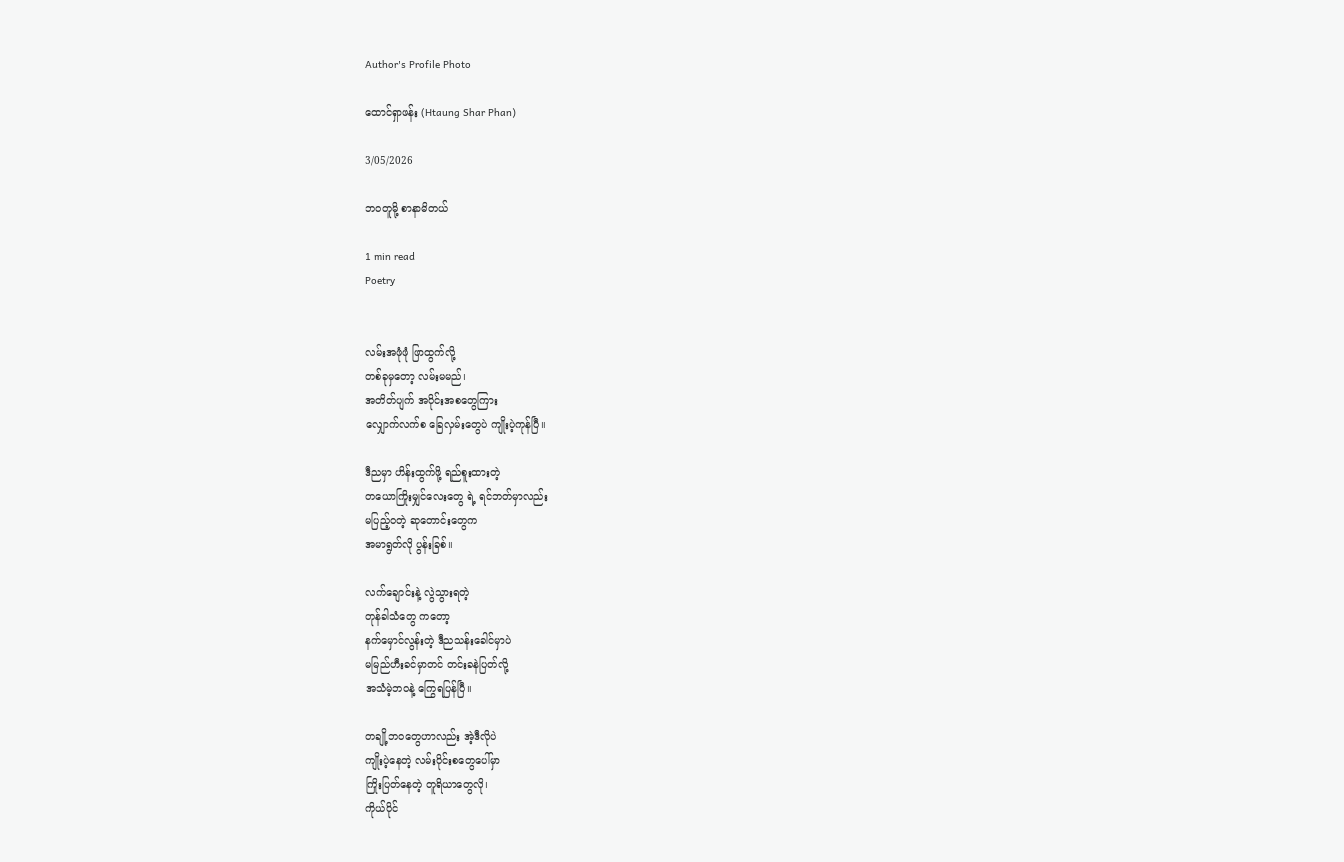Author's Profile Photo

ထောင်ရှာဖန်း (Htaung Shar Phan)

3/05/2026

ဘဝတူမို့ စာနာမိတယ်

1 min read
Poetry


လမ်းအဖုံဖုံ ဖြာထွက်လို့
တစ်ခုမှတော့ လမ်းမမည်၊
အတိတ်ပျက် အပိုင်းအစတွေကြား
လျှောက်လက်စ ခြေလှမ်းတွေပဲ ကျိုးပဲ့ကုန်ပြီ။

ဒီညမှာ ဟိန်းထွက်ဖို့ ရည်စူးထားတဲ့
တယောကြိုးမျှင်လေးတွေ ရဲ့ ရင်ဘတ်မှာလည်း
မပြည့်ဝတဲ့ ဆုတောင်းတွေက
အမာရွတ်လို ပွန်းခြစ်။

လက်ချောင်းနဲ့ လွဲသွားရတဲ့
တုန်ခါသံတွေ ကတော့
နက်မှောင်လွန်းတဲ့ ဒီညသန်းခေါင်မှာပဲ
မမြည်ဟီးခင်မှာတင် တင်းခနဲပြတ်လို့
အသံမဲ့ဘဝနဲ့ ကြွေရပြန်ပြီ။

တချို့ဘဝတွေဟာလည်း အဲ့ဒီလိုပဲ
ကျိုးပဲ့နေတဲ့ လမ်းပိုင်းစတွေပေါ်မှာ
ကြိုးပြတ်နေတဲ့ တူရိယာတွေလို၊
ကိုယ်ပိုင်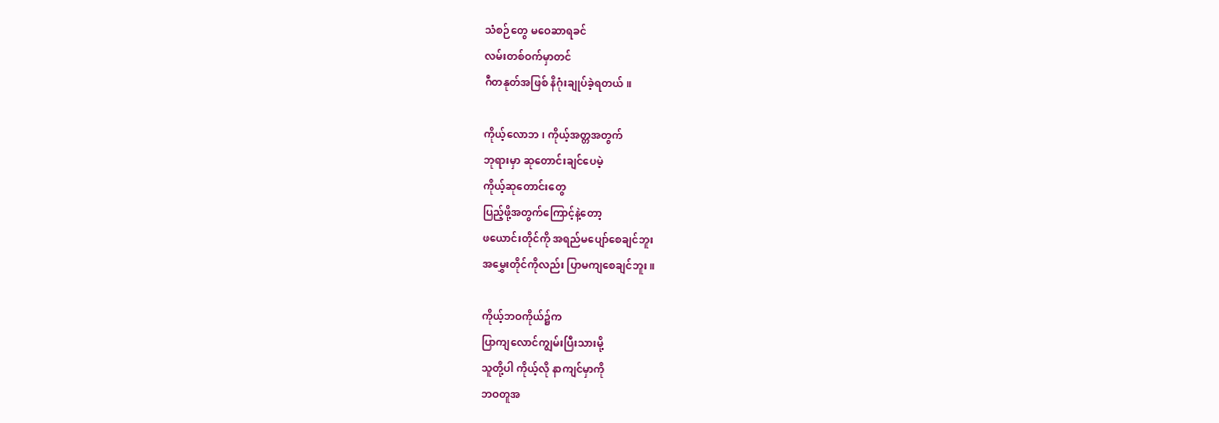သံစဉ်တွေ မဝေဆာရခင်
လမ်းတစ်ဝက်မှာတင်
ဂီတနုတ်အဖြစ် နိဂုံးချုပ်ခဲ့ရတယ်။

ကိုယ့်လောဘ၊ ကိုယ့်အတ္တအတွက်
ဘုရားမှာ ဆုတောင်းချင်ပေမဲ့
ကိုယ့်ဆုတောင်းတွေ
ပြည့်ဖို့အတွက်ကြောင့်နဲ့တော့
ဖယောင်းတိုင်ကို အရည်မပျော်စေချင်ဘူး
အမွှေးတိုင်ကိုလည်း ပြာမကျစေချင်ဘူး။

ကိုယ့်ဘဝကိုယ်၌က
ပြာကျလောင်ကျွမ်းပြီးသားမို့
သူတို့ပါ ကိုယ့်လို နာကျင်မှာကို
ဘဝတူအ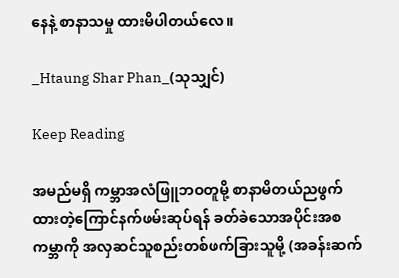နေနဲ့ စာနာသမှု ထားမိပါတယ်လေ။

_Htaung Shar Phan_(သုသျှင်)

Keep Reading

အမည်မရှိ ကမ္ဘာအလံဖြူဘဝတူမို့ စာနာမိတယ်ညဖွက်ထားတဲ့ကြောင်နက်ဖမ်းဆုပ်ရန် ခတ်ခဲသောအပိုင်းအစကမ္ဘာကို အလှဆင်သူစည်းတစ်ဖက်ခြားသူမို့ (အခန်းဆက်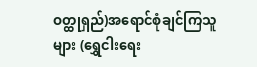ဝတ္ထု‌ရှည်)အရောင်စုံချင်ကြသူများ (ရွှေငါးရေး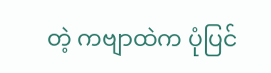တဲ့ ကဗျာထဲက ပုံပြင်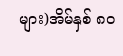များ)အိမ်နှစ် ၈၀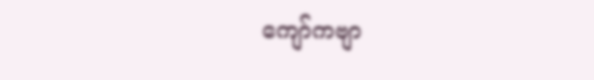ကျော်က‌ဗျာ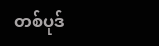တစ်ပုဒ်